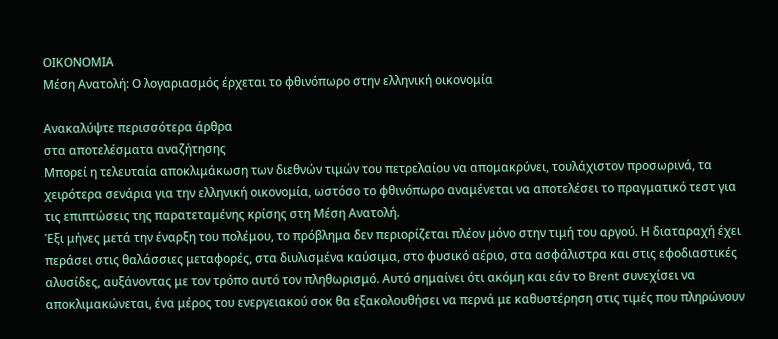ΟΙΚΟΝΟΜΙΑ
Μέση Ανατολή: Ο λογαριασμός έρχεται το φθινόπωρο στην ελληνική οικονομία

Ανακαλύψτε περισσότερα άρθρα
στα αποτελέσματα αναζήτησης
Μπορεί η τελευταία αποκλιμάκωση των διεθνών τιμών του πετρελαίου να απομακρύνει, τουλάχιστον προσωρινά, τα χειρότερα σενάρια για την ελληνική οικονομία, ωστόσο το φθινόπωρο αναμένεται να αποτελέσει το πραγματικό τεστ για τις επιπτώσεις της παρατεταμένης κρίσης στη Μέση Ανατολή.
Έξι μήνες μετά την έναρξη του πολέμου, το πρόβλημα δεν περιορίζεται πλέον μόνο στην τιμή του αργού. Η διαταραχή έχει περάσει στις θαλάσσιες μεταφορές, στα διυλισμένα καύσιμα, στο φυσικό αέριο, στα ασφάλιστρα και στις εφοδιαστικές αλυσίδες, αυξάνοντας με τον τρόπο αυτό τον πληθωρισμό. Αυτό σημαίνει ότι ακόμη και εάν το Brent συνεχίσει να αποκλιμακώνεται, ένα μέρος του ενεργειακού σοκ θα εξακολουθήσει να περνά με καθυστέρηση στις τιμές που πληρώνουν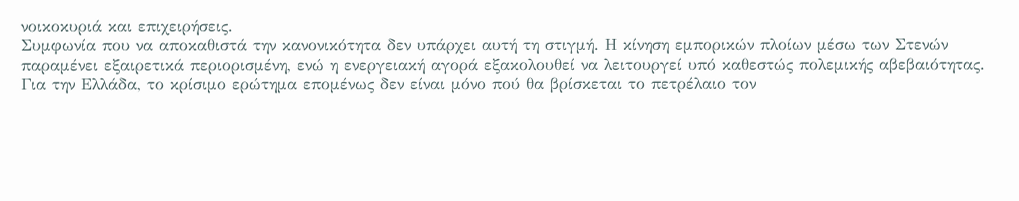νοικοκυριά και επιχειρήσεις.
Συμφωνία που να αποκαθιστά την κανονικότητα δεν υπάρχει αυτή τη στιγμή. Η κίνηση εμπορικών πλοίων μέσω των Στενών παραμένει εξαιρετικά περιορισμένη, ενώ η ενεργειακή αγορά εξακολουθεί να λειτουργεί υπό καθεστώς πολεμικής αβεβαιότητας.
Για την Ελλάδα, το κρίσιμο ερώτημα επομένως δεν είναι μόνο πού θα βρίσκεται το πετρέλαιο τον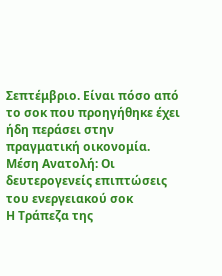Σεπτέμβριο. Είναι πόσο από το σοκ που προηγήθηκε έχει ήδη περάσει στην πραγματική οικονομία.
Μέση Ανατολή: Οι δευτερογενείς επιπτώσεις του ενεργειακού σοκ
Η Τράπεζα της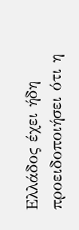Ελλάδος έχει ήδη προειδοποιήσει ότι η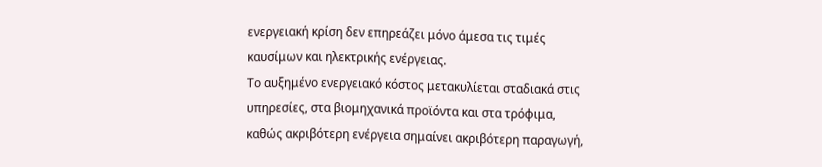ενεργειακή κρίση δεν επηρεάζει μόνο άμεσα τις τιμές καυσίμων και ηλεκτρικής ενέργειας.
Το αυξημένο ενεργειακό κόστος μετακυλίεται σταδιακά στις υπηρεσίες, στα βιομηχανικά προϊόντα και στα τρόφιμα, καθώς ακριβότερη ενέργεια σημαίνει ακριβότερη παραγωγή,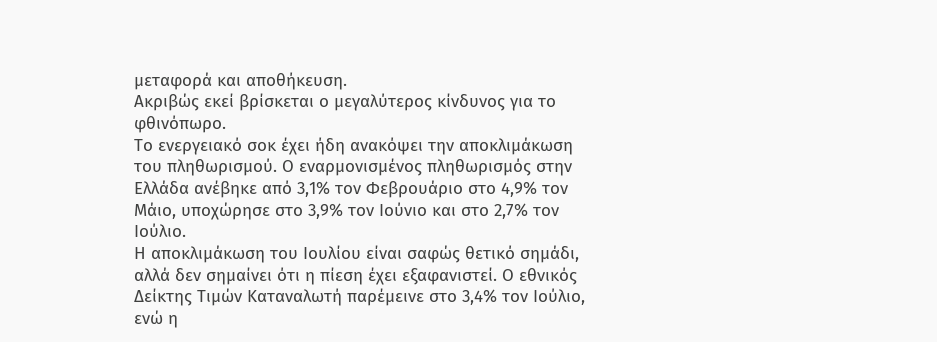μεταφορά και αποθήκευση.
Ακριβώς εκεί βρίσκεται ο μεγαλύτερος κίνδυνος για το φθινόπωρο.
Το ενεργειακό σοκ έχει ήδη ανακόψει την αποκλιμάκωση του πληθωρισμού. Ο εναρμονισμένος πληθωρισμός στην Ελλάδα ανέβηκε από 3,1% τον Φεβρουάριο στο 4,9% τον Μάιο, υποχώρησε στο 3,9% τον Ιούνιο και στο 2,7% τον Ιούλιο.
Η αποκλιμάκωση του Ιουλίου είναι σαφώς θετικό σημάδι, αλλά δεν σημαίνει ότι η πίεση έχει εξαφανιστεί. Ο εθνικός Δείκτης Τιμών Καταναλωτή παρέμεινε στο 3,4% τον Ιούλιο, ενώ η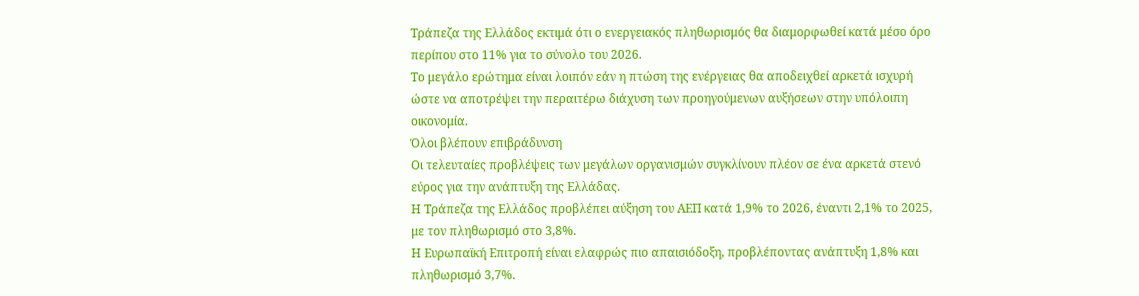Τράπεζα της Ελλάδος εκτιμά ότι ο ενεργειακός πληθωρισμός θα διαμορφωθεί κατά μέσο όρο περίπου στο 11% για το σύνολο του 2026.
Το μεγάλο ερώτημα είναι λοιπόν εάν η πτώση της ενέργειας θα αποδειχθεί αρκετά ισχυρή ώστε να αποτρέψει την περαιτέρω διάχυση των προηγούμενων αυξήσεων στην υπόλοιπη οικονομία.
Όλοι βλέπουν επιβράδυνση
Οι τελευταίες προβλέψεις των μεγάλων οργανισμών συγκλίνουν πλέον σε ένα αρκετά στενό εύρος για την ανάπτυξη της Ελλάδας.
Η Τράπεζα της Ελλάδος προβλέπει αύξηση του ΑΕΠ κατά 1,9% το 2026, έναντι 2,1% το 2025, με τον πληθωρισμό στο 3,8%.
Η Ευρωπαϊκή Επιτροπή είναι ελαφρώς πιο απαισιόδοξη, προβλέποντας ανάπτυξη 1,8% και πληθωρισμό 3,7%.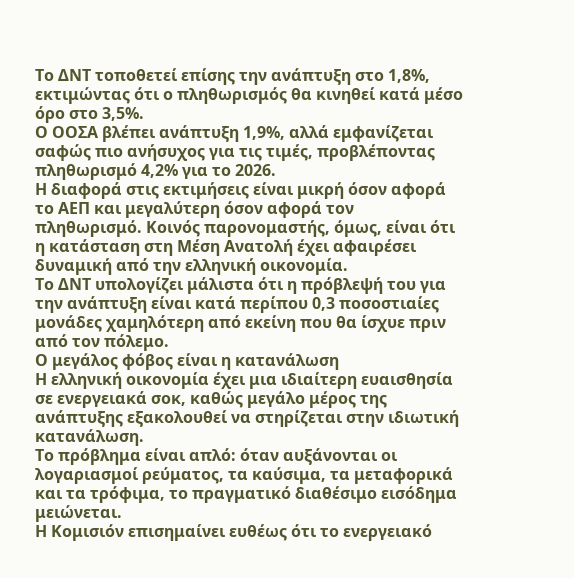Το ΔΝΤ τοποθετεί επίσης την ανάπτυξη στο 1,8%, εκτιμώντας ότι ο πληθωρισμός θα κινηθεί κατά μέσο όρο στο 3,5%.
Ο ΟΟΣΑ βλέπει ανάπτυξη 1,9%, αλλά εμφανίζεται σαφώς πιο ανήσυχος για τις τιμές, προβλέποντας πληθωρισμό 4,2% για το 2026.
Η διαφορά στις εκτιμήσεις είναι μικρή όσον αφορά το ΑΕΠ και μεγαλύτερη όσον αφορά τον πληθωρισμό. Κοινός παρονομαστής, όμως, είναι ότι η κατάσταση στη Μέση Ανατολή έχει αφαιρέσει δυναμική από την ελληνική οικονομία.
Το ΔΝΤ υπολογίζει μάλιστα ότι η πρόβλεψή του για την ανάπτυξη είναι κατά περίπου 0,3 ποσοστιαίες μονάδες χαμηλότερη από εκείνη που θα ίσχυε πριν από τον πόλεμο.
Ο μεγάλος φόβος είναι η κατανάλωση
Η ελληνική οικονομία έχει μια ιδιαίτερη ευαισθησία σε ενεργειακά σοκ, καθώς μεγάλο μέρος της ανάπτυξης εξακολουθεί να στηρίζεται στην ιδιωτική κατανάλωση.
Το πρόβλημα είναι απλό: όταν αυξάνονται οι λογαριασμοί ρεύματος, τα καύσιμα, τα μεταφορικά και τα τρόφιμα, το πραγματικό διαθέσιμο εισόδημα μειώνεται.
Η Κομισιόν επισημαίνει ευθέως ότι το ενεργειακό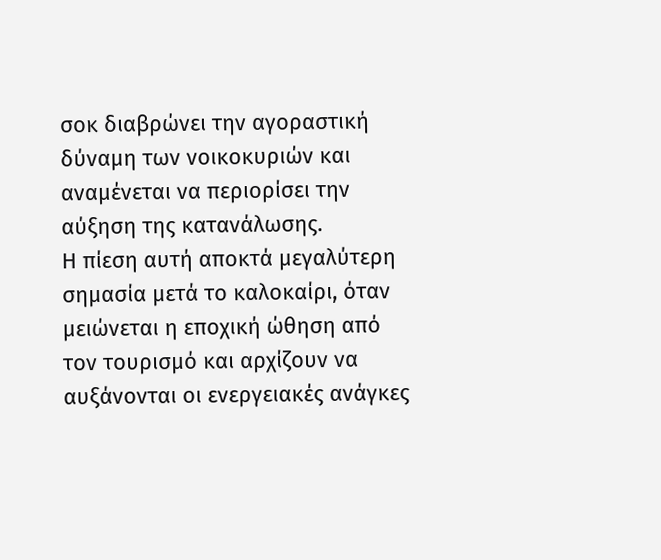σοκ διαβρώνει την αγοραστική δύναμη των νοικοκυριών και αναμένεται να περιορίσει την αύξηση της κατανάλωσης.
Η πίεση αυτή αποκτά μεγαλύτερη σημασία μετά το καλοκαίρι, όταν μειώνεται η εποχική ώθηση από τον τουρισμό και αρχίζουν να αυξάνονται οι ενεργειακές ανάγκες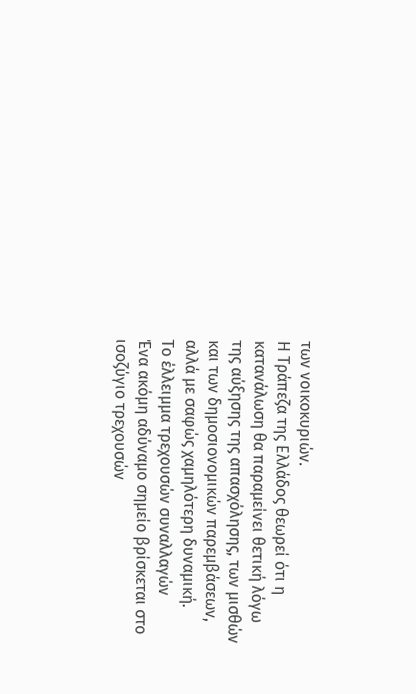των νοικοκυριών.
Η Τράπεζα της Ελλάδος θεωρεί ότι η κατανάλωση θα παραμείνει θετική λόγω της αύξησης της απασχόλησης, των μισθών και των δημοσιονομικών παρεμβάσεων, αλλά με σαφώς χαμηλότερη δυναμική.
Το έλλειμμα τρεχουσών συναλλαγών
Ένα ακόμη αδύναμο σημείο βρίσκεται στο ισοζύγιο τρεχουσών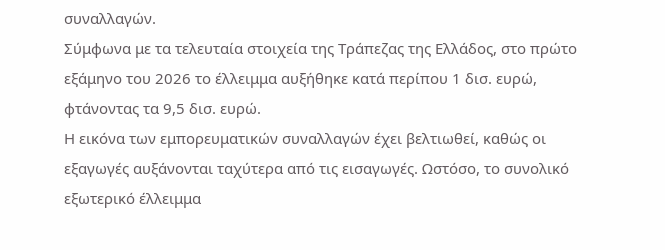συναλλαγών.
Σύμφωνα με τα τελευταία στοιχεία της Τράπεζας της Ελλάδος, στο πρώτο εξάμηνο του 2026 το έλλειμμα αυξήθηκε κατά περίπου 1 δισ. ευρώ, φτάνοντας τα 9,5 δισ. ευρώ.
Η εικόνα των εμπορευματικών συναλλαγών έχει βελτιωθεί, καθώς οι εξαγωγές αυξάνονται ταχύτερα από τις εισαγωγές. Ωστόσο, το συνολικό εξωτερικό έλλειμμα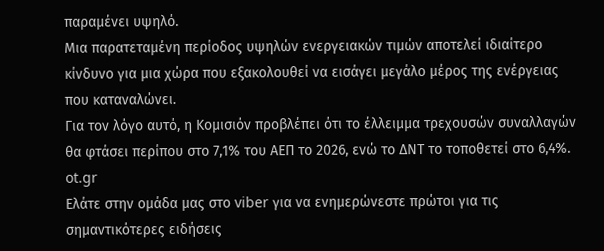παραμένει υψηλό.
Μια παρατεταμένη περίοδος υψηλών ενεργειακών τιμών αποτελεί ιδιαίτερο κίνδυνο για μια χώρα που εξακολουθεί να εισάγει μεγάλο μέρος της ενέργειας που καταναλώνει.
Για τον λόγο αυτό, η Κομισιόν προβλέπει ότι το έλλειμμα τρεχουσών συναλλαγών θα φτάσει περίπου στο 7,1% του ΑΕΠ το 2026, ενώ το ΔΝΤ το τοποθετεί στο 6,4%.
ot.gr
Ελάτε στην ομάδα μας στο viber για να ενημερώνεστε πρώτοι για τις σημαντικότερες ειδήσεις